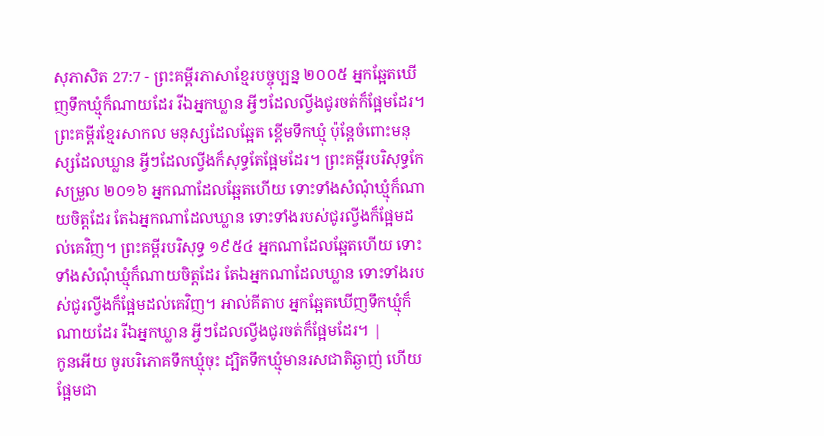សុភាសិត 27:7 - ព្រះគម្ពីរភាសាខ្មែរបច្ចុប្បន្ន ២០០៥ អ្នកឆ្អែតឃើញទឹកឃ្មុំក៏ណាយដែរ រីឯអ្នកឃ្លាន អ្វីៗដែលល្វីងជូរចត់ក៏ផ្អែមដែរ។ ព្រះគម្ពីរខ្មែរសាកល មនុស្សដែលឆ្អែត ខ្ពើមទឹកឃ្មុំ ប៉ុន្តែចំពោះមនុស្សដែលឃ្លាន អ្វីៗដែលល្វីងក៏សុទ្ធតែផ្អែមដែរ។ ព្រះគម្ពីរបរិសុទ្ធកែសម្រួល ២០១៦ អ្នកណាដែលឆ្អែតហើយ ទោះទាំងសំណុំឃ្មុំក៏ណាយចិត្តដែរ តែឯអ្នកណាដែលឃ្លាន ទោះទាំងរបស់ជូរល្វីងក៏ផ្អែមដល់គេវិញ។ ព្រះគម្ពីរបរិសុទ្ធ ១៩៥៤ អ្នកណាដែលឆ្អែតហើយ ទោះទាំងសំណុំឃ្មុំក៏ណាយចិត្តដែរ តែឯអ្នកណាដែលឃ្លាន ទោះទាំងរបស់ជូរល្វីងក៏ផ្អែមដល់គេវិញ។ អាល់គីតាប អ្នកឆ្អែតឃើញទឹកឃ្មុំក៏ណាយដែរ រីឯអ្នកឃ្លាន អ្វីៗដែលល្វីងជូរចត់ក៏ផ្អែមដែរ។ |
កូនអើយ ចូរបរិភោគទឹកឃ្មុំចុះ ដ្បិតទឹកឃ្មុំមានរសជាតិឆ្ងាញ់ ហើយផ្អែមជា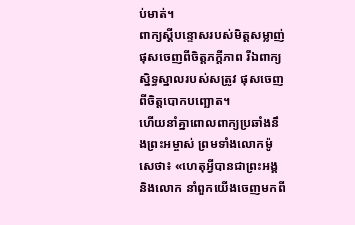ប់មាត់។
ពាក្យស្ដីបន្ទោសរបស់មិត្តសម្លាញ់ ផុសចេញពីចិត្តភក្ដីភាព រីឯពាក្យស្និទ្ធស្នាលរបស់សត្រូវ ផុសចេញពីចិត្តបោកបញ្ឆោត។
ហើយនាំគ្នាពោលពាក្យប្រឆាំងនឹងព្រះអម្ចាស់ ព្រមទាំងលោកម៉ូសេថា៖ «ហេតុអ្វីបានជាព្រះអង្គ និងលោក នាំពួកយើងចេញមកពី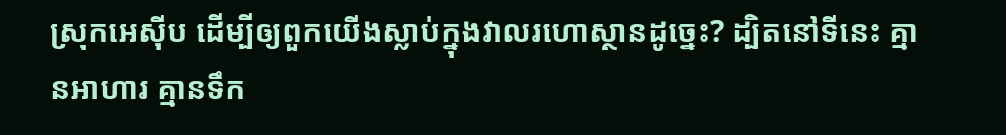ស្រុកអេស៊ីប ដើម្បីឲ្យពួកយើងស្លាប់ក្នុងវាលរហោស្ថានដូច្នេះ? ដ្បិតនៅទីនេះ គ្មានអាហារ គ្មានទឹក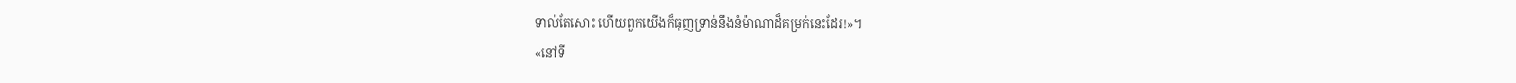ទាល់តែសោះ ហើយពួកយើងក៏ធុញទ្រាន់នឹងនំម៉ាណាដ៏គម្រក់នេះដែរ!»។
«នៅទី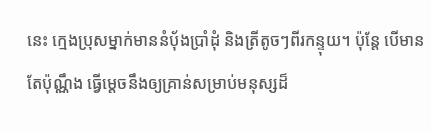នេះ ក្មេងប្រុសម្នាក់មាននំប៉័ងប្រាំដុំ និងត្រីតូចៗពីរកន្ទុយ។ ប៉ុន្តែ បើមានតែប៉ុណ្ណឹង ធ្វើម្ដេចនឹងឲ្យគ្រាន់សម្រាប់មនុស្សដ៏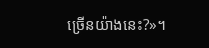ច្រើនយ៉ាងនេះ?»។